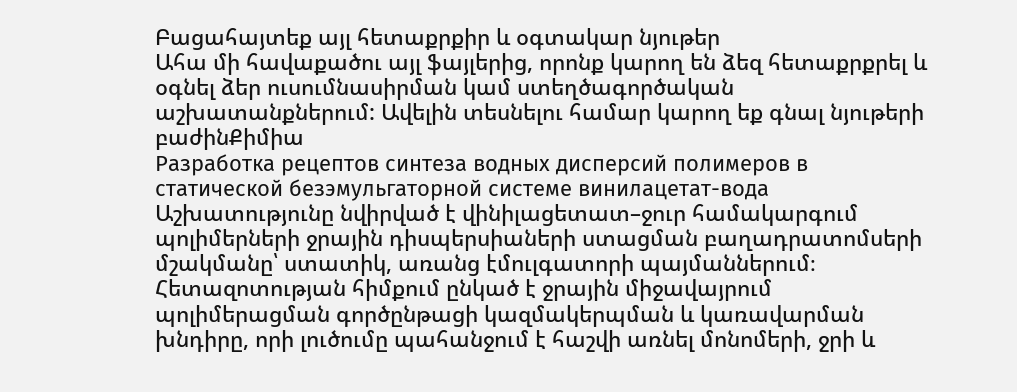Բացահայտեք այլ հետաքրքիր և օգտակար նյութեր
Ահա մի հավաքածու այլ ֆայլերից, որոնք կարող են ձեզ հետաքրքրել և օգնել ձեր ուսումնասիրման կամ ստեղծագործական աշխատանքներում: Ավելին տեսնելու համար կարող եք գնալ նյութերի բաժինՔիմիա
Разработка рецептов синтеза водных дисперсий полимеров в статической безэмульгаторной системе винилацетат-вода
Աշխատությունը նվիրված է վինիլացետատ–ջուր համակարգում պոլիմերների ջրային դիսպերսիաների ստացման բաղադրատոմսերի մշակմանը՝ ստատիկ, առանց էմուլգատորի պայմաններում։ Հետազոտության հիմքում ընկած է ջրային միջավայրում պոլիմերացման գործընթացի կազմակերպման և կառավարման խնդիրը, որի լուծումը պահանջում է հաշվի առնել մոնոմերի, ջրի և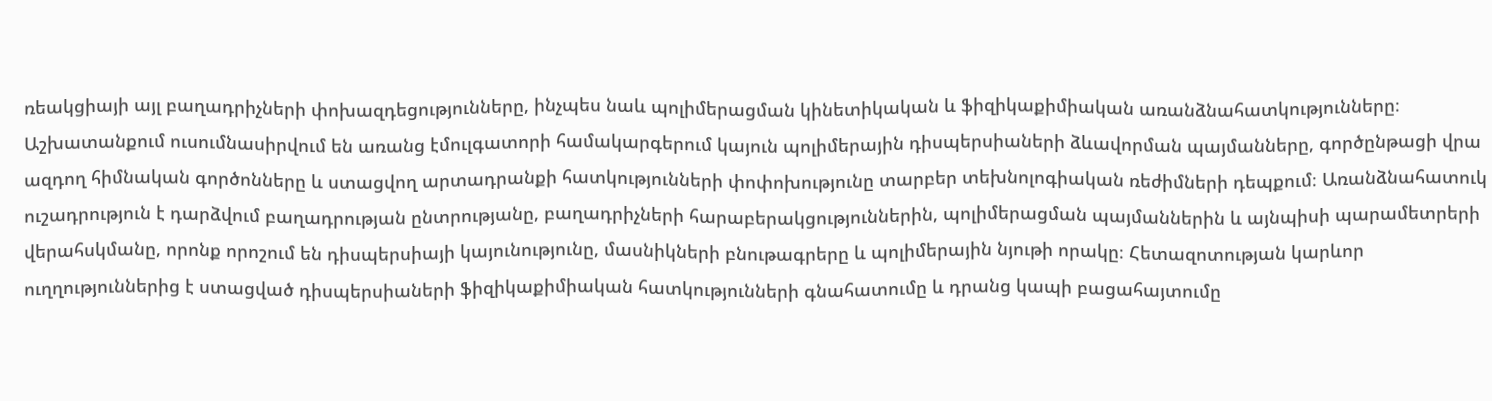ռեակցիայի այլ բաղադրիչների փոխազդեցությունները, ինչպես նաև պոլիմերացման կինետիկական և ֆիզիկաքիմիական առանձնահատկությունները։ Աշխատանքում ուսումնասիրվում են առանց էմուլգատորի համակարգերում կայուն պոլիմերային դիսպերսիաների ձևավորման պայմանները, գործընթացի վրա ազդող հիմնական գործոնները և ստացվող արտադրանքի հատկությունների փոփոխությունը տարբեր տեխնոլոգիական ռեժիմների դեպքում։ Առանձնահատուկ ուշադրություն է դարձվում բաղադրության ընտրությանը, բաղադրիչների հարաբերակցություններին, պոլիմերացման պայմաններին և այնպիսի պարամետրերի վերահսկմանը, որոնք որոշում են դիսպերսիայի կայունությունը, մասնիկների բնութագրերը և պոլիմերային նյութի որակը։ Հետազոտության կարևոր ուղղություններից է ստացված դիսպերսիաների ֆիզիկաքիմիական հատկությունների գնահատումը և դրանց կապի բացահայտումը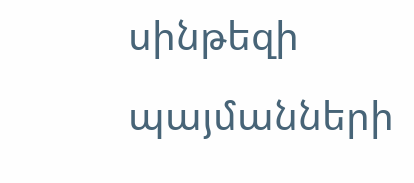սինթեզի պայմանների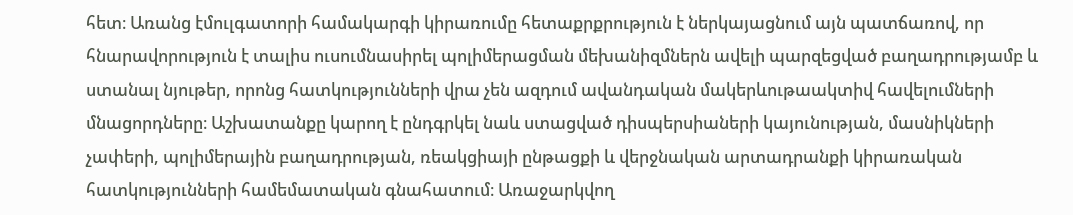հետ։ Առանց էմուլգատորի համակարգի կիրառումը հետաքրքրություն է ներկայացնում այն պատճառով, որ հնարավորություն է տալիս ուսումնասիրել պոլիմերացման մեխանիզմներն ավելի պարզեցված բաղադրությամբ և ստանալ նյութեր, որոնց հատկությունների վրա չեն ազդում ավանդական մակերևութաակտիվ հավելումների մնացորդները։ Աշխատանքը կարող է ընդգրկել նաև ստացված դիսպերսիաների կայունության, մասնիկների չափերի, պոլիմերային բաղադրության, ռեակցիայի ընթացքի և վերջնական արտադրանքի կիրառական հատկությունների համեմատական գնահատում։ Առաջարկվող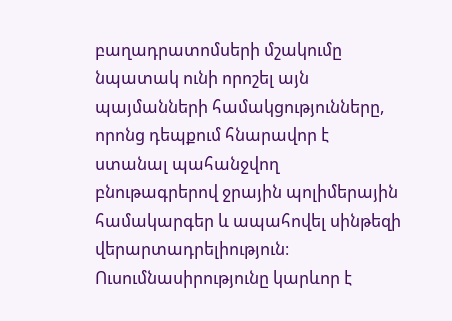բաղադրատոմսերի մշակումը նպատակ ունի որոշել այն պայմանների համակցությունները, որոնց դեպքում հնարավոր է ստանալ պահանջվող բնութագրերով ջրային պոլիմերային համակարգեր և ապահովել սինթեզի վերարտադրելիություն։ Ուսումնասիրությունը կարևոր է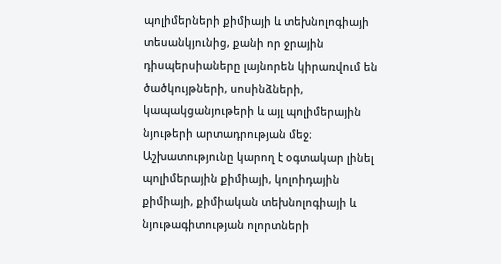պոլիմերների քիմիայի և տեխնոլոգիայի տեսանկյունից, քանի որ ջրային դիսպերսիաները լայնորեն կիրառվում են ծածկույթների, սոսինձների, կապակցանյութերի և այլ պոլիմերային նյութերի արտադրության մեջ։ Աշխատությունը կարող է օգտակար լինել պոլիմերային քիմիայի, կոլոիդային քիմիայի, քիմիական տեխնոլոգիայի և նյութագիտության ոլորտների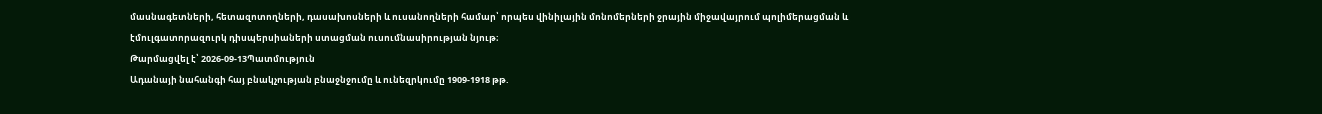մասնագետների, հետազոտողների, դասախոսների և ուսանողների համար՝ որպես վինիլային մոնոմերների ջրային միջավայրում պոլիմերացման և էմուլգատորազուրկ դիսպերսիաների ստացման ուսումնասիրության նյութ։
Թարմացվել է՝ 2026-09-13Պատմություն
Ադանայի նահանգի հայ բնակչության բնաջնջումը և ունեզրկումը 1909-1918 թթ.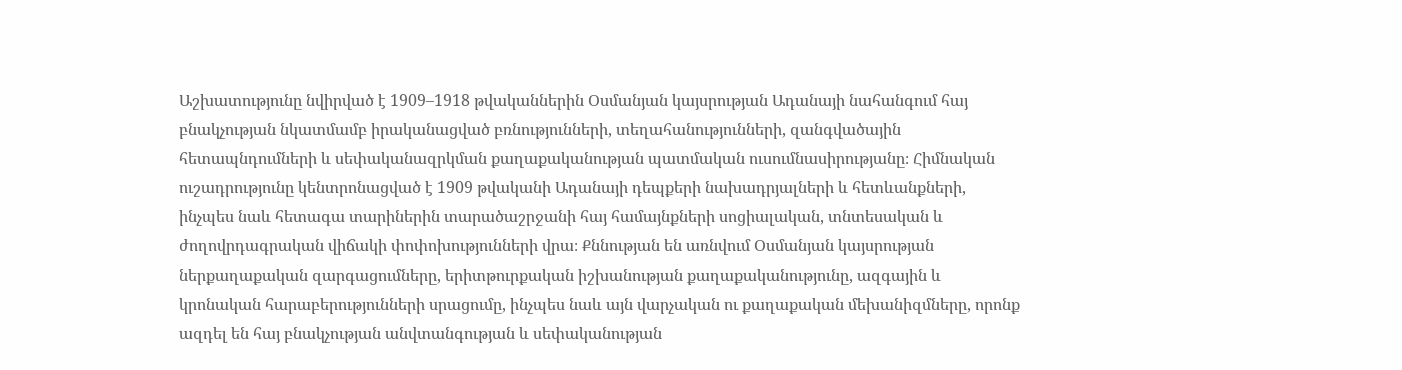Աշխատությունը նվիրված է 1909–1918 թվականներին Օսմանյան կայսրության Ադանայի նահանգում հայ բնակչության նկատմամբ իրականացված բռնությունների, տեղահանությունների, զանգվածային հետապնդումների և սեփականազրկման քաղաքականության պատմական ուսումնասիրությանը։ Հիմնական ուշադրությունը կենտրոնացված է 1909 թվականի Ադանայի դեպքերի նախադրյալների և հետևանքների, ինչպես նաև հետագա տարիներին տարածաշրջանի հայ համայնքների սոցիալական, տնտեսական և ժողովրդագրական վիճակի փոփոխությունների վրա։ Քննության են առնվում Օսմանյան կայսրության ներքաղաքական զարգացումները, երիտթուրքական իշխանության քաղաքականությունը, ազգային և կրոնական հարաբերությունների սրացումը, ինչպես նաև այն վարչական ու քաղաքական մեխանիզմները, որոնք ազդել են հայ բնակչության անվտանգության և սեփականության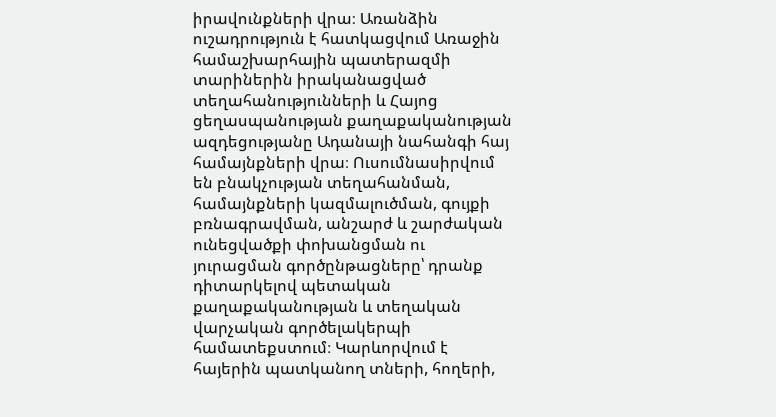իրավունքների վրա։ Առանձին ուշադրություն է հատկացվում Առաջին համաշխարհային պատերազմի տարիներին իրականացված տեղահանությունների և Հայոց ցեղասպանության քաղաքականության ազդեցությանը Ադանայի նահանգի հայ համայնքների վրա։ Ուսումնասիրվում են բնակչության տեղահանման, համայնքների կազմալուծման, գույքի բռնագրավման, անշարժ և շարժական ունեցվածքի փոխանցման ու յուրացման գործընթացները՝ դրանք դիտարկելով պետական քաղաքականության և տեղական վարչական գործելակերպի համատեքստում։ Կարևորվում է հայերին պատկանող տների, հողերի,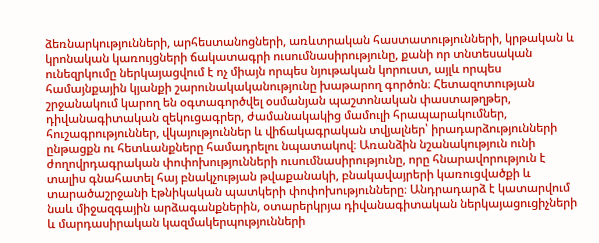ձեռնարկությունների, արհեստանոցների, առևտրական հաստատությունների, կրթական և կրոնական կառույցների ճակատագրի ուսումնասիրությունը, քանի որ տնտեսական ունեզրկումը ներկայացվում է ոչ միայն որպես նյութական կորուստ, այլև որպես համայնքային կյանքի շարունակականությունը խաթարող գործոն։ Հետազոտության շրջանակում կարող են օգտագործվել օսմանյան պաշտոնական փաստաթղթեր, դիվանագիտական զեկուցագրեր, ժամանակակից մամուլի հրապարակումներ, հուշագրություններ, վկայություններ և վիճակագրական տվյալներ՝ իրադարձությունների ընթացքն ու հետևանքները համադրելու նպատակով։ Առանձին նշանակություն ունի ժողովրդագրական փոփոխությունների ուսումնասիրությունը, որը հնարավորություն է տալիս գնահատել հայ բնակչության թվաքանակի, բնակավայրերի կառուցվածքի և տարածաշրջանի էթնիկական պատկերի փոփոխությունները։ Անդրադարձ է կատարվում նաև միջազգային արձագանքներին, օտարերկրյա դիվանագիտական ներկայացուցիչների և մարդասիրական կազմակերպությունների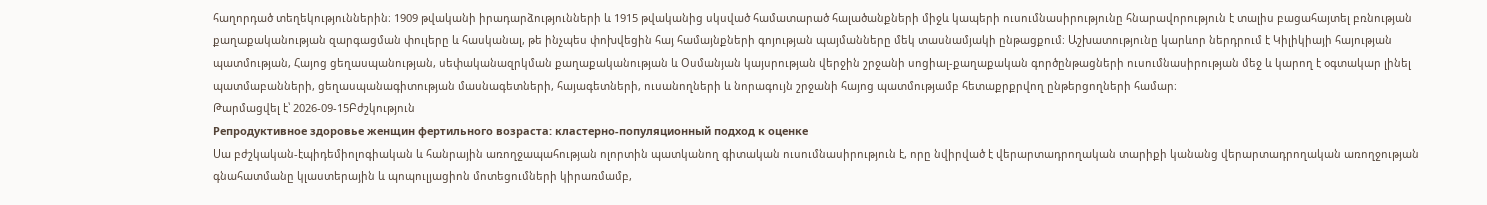հաղորդած տեղեկություններին։ 1909 թվականի իրադարձությունների և 1915 թվականից սկսված համատարած հալածանքների միջև կապերի ուսումնասիրությունը հնարավորություն է տալիս բացահայտել բռնության քաղաքականության զարգացման փուլերը և հասկանալ, թե ինչպես փոխվեցին հայ համայնքների գոյության պայմանները մեկ տասնամյակի ընթացքում։ Աշխատությունը կարևոր ներդրում է Կիլիկիայի հայության պատմության, Հայոց ցեղասպանության, սեփականազրկման քաղաքականության և Օսմանյան կայսրության վերջին շրջանի սոցիալ-քաղաքական գործընթացների ուսումնասիրության մեջ և կարող է օգտակար լինել պատմաբանների, ցեղասպանագիտության մասնագետների, հայագետների, ուսանողների և նորագույն շրջանի հայոց պատմությամբ հետաքրքրվող ընթերցողների համար։
Թարմացվել է՝ 2026-09-15Բժշկություն
Репродуктивное здоровье женщин фертильного возраста: кластерно-популяционный подход к оценке
Սա բժշկական-էպիդեմիոլոգիական և հանրային առողջապահության ոլորտին պատկանող գիտական ուսումնասիրություն է, որը նվիրված է վերարտադրողական տարիքի կանանց վերարտադրողական առողջության գնահատմանը կլաստերային և պոպուլյացիոն մոտեցումների կիրառմամբ,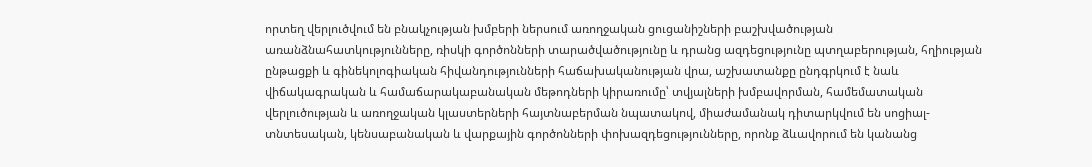որտեղ վերլուծվում են բնակչության խմբերի ներսում առողջական ցուցանիշների բաշխվածության առանձնահատկությունները, ռիսկի գործոնների տարածվածությունը և դրանց ազդեցությունը պտղաբերության, հղիության ընթացքի և գինեկոլոգիական հիվանդությունների հաճախականության վրա, աշխատանքը ընդգրկում է նաև վիճակագրական և համաճարակաբանական մեթոդների կիրառումը՝ տվյալների խմբավորման, համեմատական վերլուծության և առողջական կլաստերների հայտնաբերման նպատակով, միաժամանակ դիտարկվում են սոցիալ-տնտեսական, կենսաբանական և վարքային գործոնների փոխազդեցությունները, որոնք ձևավորում են կանանց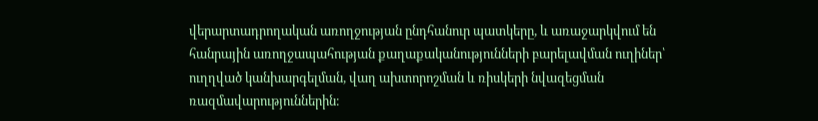վերարտադրողական առողջության ընդհանուր պատկերը, և առաջարկվում են հանրային առողջապահության քաղաքականությունների բարելավման ուղիներ՝ ուղղված կանխարգելման, վաղ ախտորոշման և ռիսկերի նվազեցման ռազմավարություններին։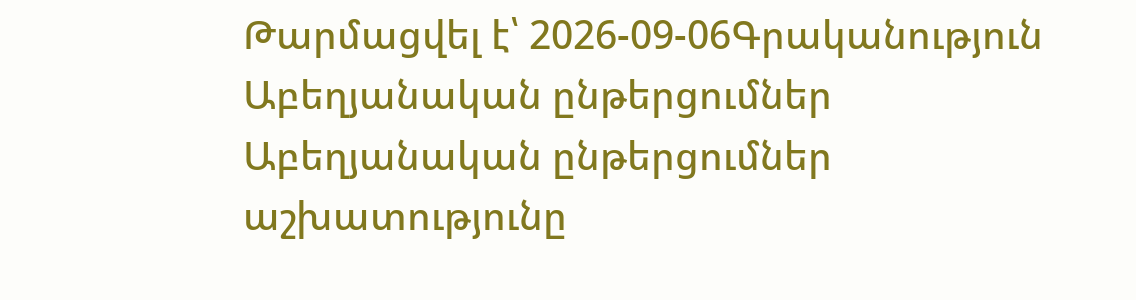Թարմացվել է՝ 2026-09-06Գրականություն
Աբեղյանական ընթերցումներ
Աբեղյանական ընթերցումներ աշխատությունը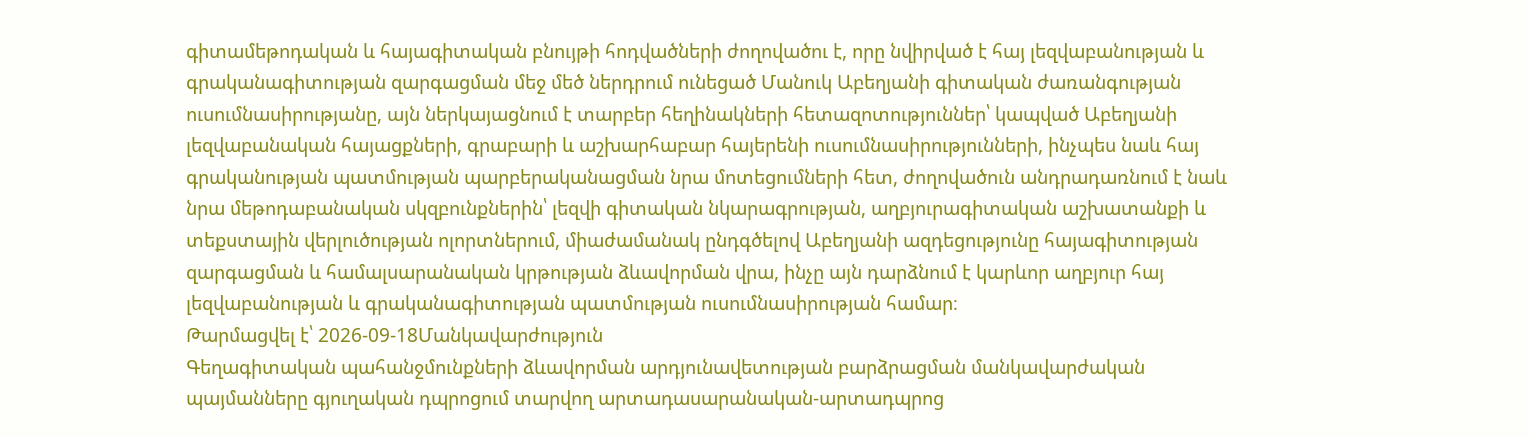գիտամեթոդական և հայագիտական բնույթի հոդվածների ժողովածու է, որը նվիրված է հայ լեզվաբանության և գրականագիտության զարգացման մեջ մեծ ներդրում ունեցած Մանուկ Աբեղյանի գիտական ժառանգության ուսումնասիրությանը, այն ներկայացնում է տարբեր հեղինակների հետազոտություններ՝ կապված Աբեղյանի լեզվաբանական հայացքների, գրաբարի և աշխարհաբար հայերենի ուսումնասիրությունների, ինչպես նաև հայ գրականության պատմության պարբերականացման նրա մոտեցումների հետ, ժողովածուն անդրադառնում է նաև նրա մեթոդաբանական սկզբունքներին՝ լեզվի գիտական նկարագրության, աղբյուրագիտական աշխատանքի և տեքստային վերլուծության ոլորտներում, միաժամանակ ընդգծելով Աբեղյանի ազդեցությունը հայագիտության զարգացման և համալսարանական կրթության ձևավորման վրա, ինչը այն դարձնում է կարևոր աղբյուր հայ լեզվաբանության և գրականագիտության պատմության ուսումնասիրության համար։
Թարմացվել է՝ 2026-09-18Մանկավարժություն
Գեղագիտական պահանջմունքների ձևավորման արդյունավետության բարձրացման մանկավարժական պայմանները գյուղական դպրոցում տարվող արտադասարանական-արտադպրոց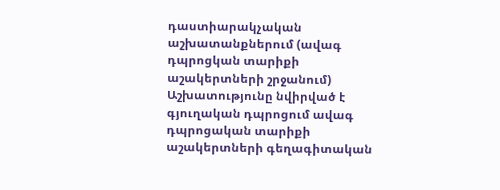դաստիարակչական աշխատանքներում (ավագ դպրոցկան տարիքի աշակերտների շրջանում)
Աշխատությունը նվիրված է գյուղական դպրոցում ավագ դպրոցական տարիքի աշակերտների գեղագիտական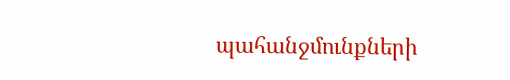պահանջմունքների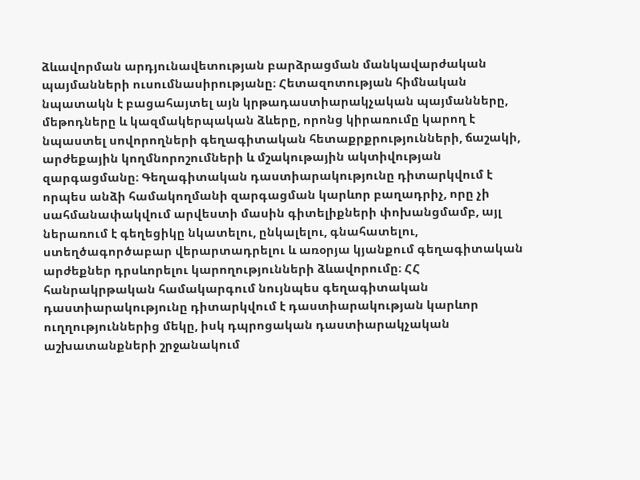ձևավորման արդյունավետության բարձրացման մանկավարժական պայմանների ուսումնասիրությանը։ Հետազոտության հիմնական նպատակն է բացահայտել այն կրթադաստիարակչական պայմանները, մեթոդները և կազմակերպական ձևերը, որոնց կիրառումը կարող է նպաստել սովորողների գեղագիտական հետաքրքրությունների, ճաշակի, արժեքային կողմնորոշումների և մշակութային ակտիվության զարգացմանը։ Գեղագիտական դաստիարակությունը դիտարկվում է որպես անձի համակողմանի զարգացման կարևոր բաղադրիչ, որը չի սահմանափակվում արվեստի մասին գիտելիքների փոխանցմամբ, այլ ներառում է գեղեցիկը նկատելու, ընկալելու, գնահատելու, ստեղծագործաբար վերարտադրելու և առօրյա կյանքում գեղագիտական արժեքներ դրսևորելու կարողությունների ձևավորումը։ ՀՀ հանրակրթական համակարգում նույնպես գեղագիտական դաստիարակությունը դիտարկվում է դաստիարակության կարևոր ուղղություններից մեկը, իսկ դպրոցական դաստիարակչական աշխատանքների շրջանակում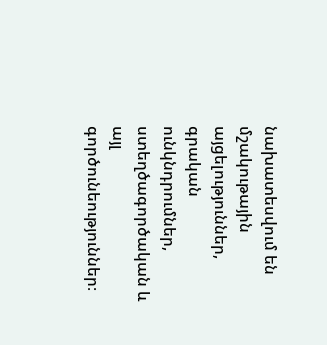նախատեսվում են մշակութային այցելություններ, գրական ունկնդրումներ, ստեղծագործական և այլ գործունեություններ։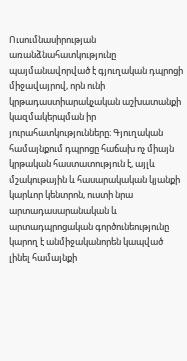Ուսումնասիրության առանձնահատկությունը պայմանավորված է գյուղական դպրոցի միջավայրով, որն ունի կրթադաստիարակչական աշխատանքի կազմակերպման իր յուրահատկությունները։ Գյուղական համայնքում դպրոցը հաճախ ոչ միայն կրթական հաստատություն է, այլև մշակութային և հասարակական կյանքի կարևոր կենտրոն, ուստի նրա արտադասարանական և արտադպրոցական գործունեությունը կարող է անմիջականորեն կապված լինել համայնքի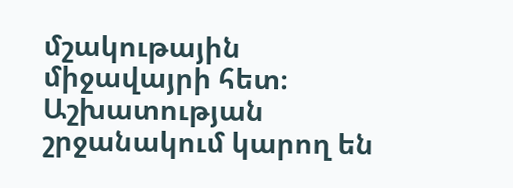մշակութային միջավայրի հետ։ Աշխատության շրջանակում կարող են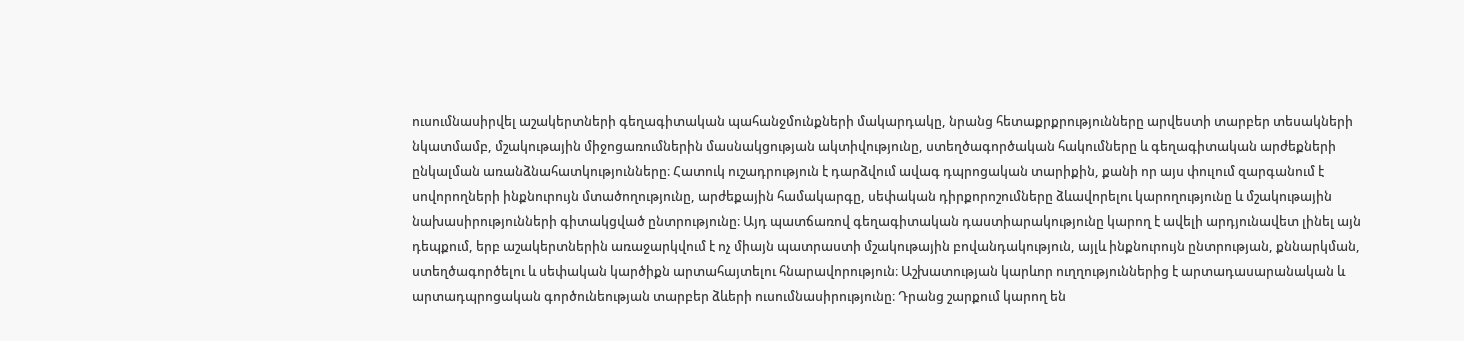ուսումնասիրվել աշակերտների գեղագիտական պահանջմունքների մակարդակը, նրանց հետաքրքրությունները արվեստի տարբեր տեսակների նկատմամբ, մշակութային միջոցառումներին մասնակցության ակտիվությունը, ստեղծագործական հակումները և գեղագիտական արժեքների ընկալման առանձնահատկությունները։ Հատուկ ուշադրություն է դարձվում ավագ դպրոցական տարիքին, քանի որ այս փուլում զարգանում է սովորողների ինքնուրույն մտածողությունը, արժեքային համակարգը, սեփական դիրքորոշումները ձևավորելու կարողությունը և մշակութային նախասիրությունների գիտակցված ընտրությունը։ Այդ պատճառով գեղագիտական դաստիարակությունը կարող է ավելի արդյունավետ լինել այն դեպքում, երբ աշակերտներին առաջարկվում է ոչ միայն պատրաստի մշակութային բովանդակություն, այլև ինքնուրույն ընտրության, քննարկման, ստեղծագործելու և սեփական կարծիքն արտահայտելու հնարավորություն։ Աշխատության կարևոր ուղղություններից է արտադասարանական և արտադպրոցական գործունեության տարբեր ձևերի ուսումնասիրությունը։ Դրանց շարքում կարող են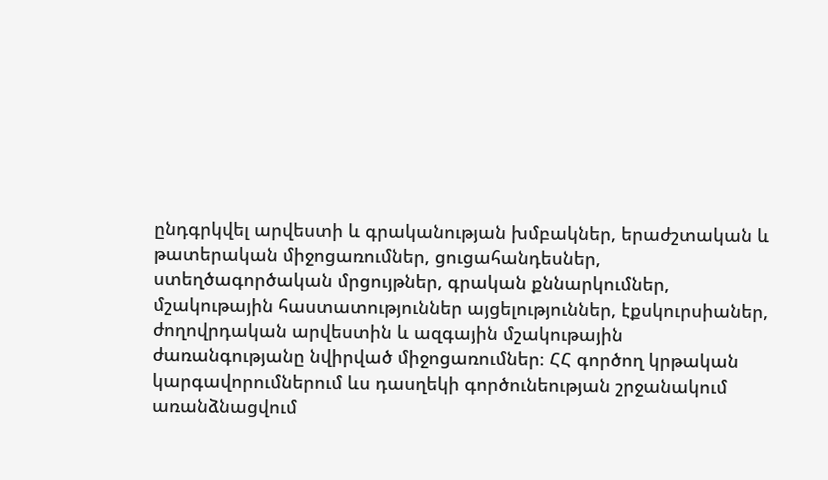ընդգրկվել արվեստի և գրականության խմբակներ, երաժշտական և թատերական միջոցառումներ, ցուցահանդեսներ, ստեղծագործական մրցույթներ, գրական քննարկումներ, մշակութային հաստատություններ այցելություններ, էքսկուրսիաներ, ժողովրդական արվեստին և ազգային մշակութային ժառանգությանը նվիրված միջոցառումներ։ ՀՀ գործող կրթական կարգավորումներում ևս դասղեկի գործունեության շրջանակում առանձնացվում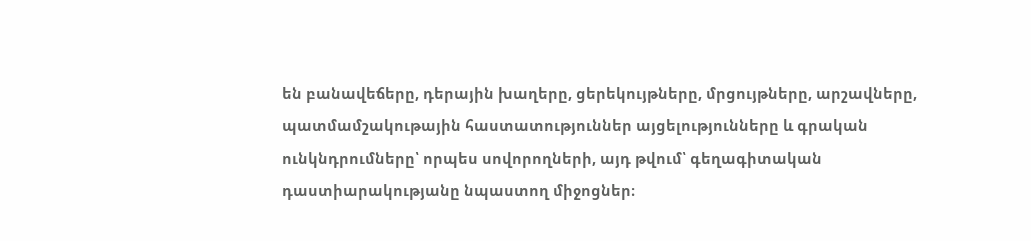են բանավեճերը, դերային խաղերը, ցերեկույթները, մրցույթները, արշավները, պատմամշակութային հաստատություններ այցելությունները և գրական ունկնդրումները՝ որպես սովորողների, այդ թվում՝ գեղագիտական դաստիարակությանը նպաստող միջոցներ։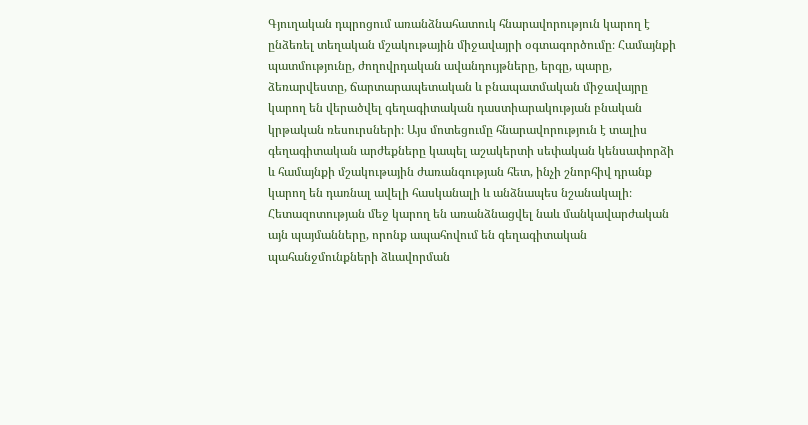Գյուղական դպրոցում առանձնահատուկ հնարավորություն կարող է ընձեռել տեղական մշակութային միջավայրի օգտագործումը։ Համայնքի պատմությունը, ժողովրդական ավանդույթները, երգը, պարը, ձեռարվեստը, ճարտարապետական և բնապատմական միջավայրը կարող են վերածվել գեղագիտական դաստիարակության բնական կրթական ռեսուրսների։ Այս մոտեցումը հնարավորություն է տալիս գեղագիտական արժեքները կապել աշակերտի սեփական կենսափորձի և համայնքի մշակութային ժառանգության հետ, ինչի շնորհիվ դրանք կարող են դառնալ ավելի հասկանալի և անձնապես նշանակալի։ Հետազոտության մեջ կարող են առանձնացվել նաև մանկավարժական այն պայմանները, որոնք ապահովում են գեղագիտական պահանջմունքների ձևավորման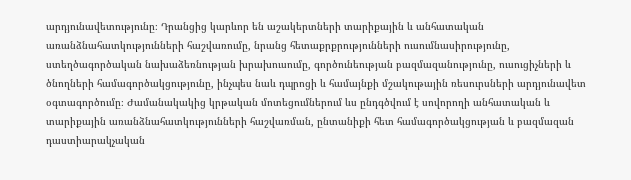արդյունավետությունը։ Դրանցից կարևոր են աշակերտների տարիքային և անհատական առանձնահատկությունների հաշվառումը, նրանց հետաքրքրությունների ուսումնասիրությունը, ստեղծագործական նախաձեռնության խրախուսումը, գործունեության բազմազանությունը, ուսուցիչների և ծնողների համագործակցությունը, ինչպես նաև դպրոցի և համայնքի մշակութային ռեսուրսների արդյունավետ օգտագործումը։ Ժամանակակից կրթական մոտեցումներում ևս ընդգծվում է սովորողի անհատական և տարիքային առանձնահատկությունների հաշվառման, ընտանիքի հետ համագործակցության և բազմազան դաստիարակչական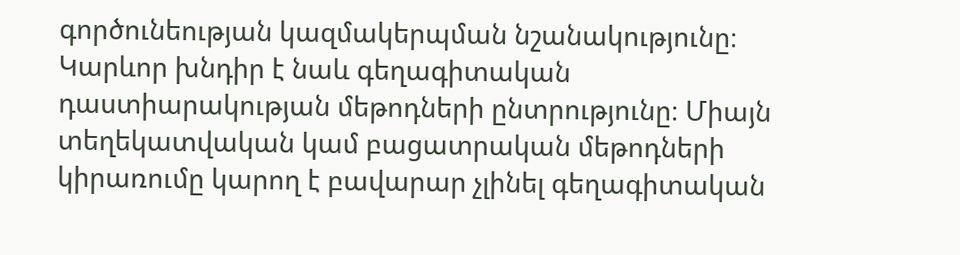գործունեության կազմակերպման նշանակությունը։ Կարևոր խնդիր է նաև գեղագիտական դաստիարակության մեթոդների ընտրությունը։ Միայն տեղեկատվական կամ բացատրական մեթոդների կիրառումը կարող է բավարար չլինել գեղագիտական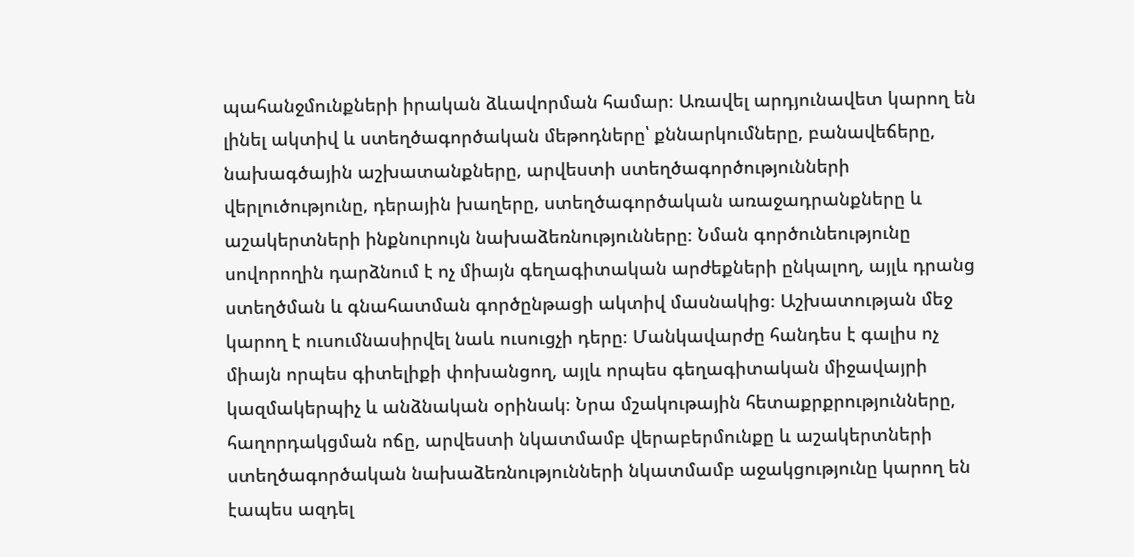պահանջմունքների իրական ձևավորման համար։ Առավել արդյունավետ կարող են լինել ակտիվ և ստեղծագործական մեթոդները՝ քննարկումները, բանավեճերը, նախագծային աշխատանքները, արվեստի ստեղծագործությունների վերլուծությունը, դերային խաղերը, ստեղծագործական առաջադրանքները և աշակերտների ինքնուրույն նախաձեռնությունները։ Նման գործունեությունը սովորողին դարձնում է ոչ միայն գեղագիտական արժեքների ընկալող, այլև դրանց ստեղծման և գնահատման գործընթացի ակտիվ մասնակից։ Աշխատության մեջ կարող է ուսումնասիրվել նաև ուսուցչի դերը։ Մանկավարժը հանդես է գալիս ոչ միայն որպես գիտելիքի փոխանցող, այլև որպես գեղագիտական միջավայրի կազմակերպիչ և անձնական օրինակ։ Նրա մշակութային հետաքրքրությունները, հաղորդակցման ոճը, արվեստի նկատմամբ վերաբերմունքը և աշակերտների ստեղծագործական նախաձեռնությունների նկատմամբ աջակցությունը կարող են էապես ազդել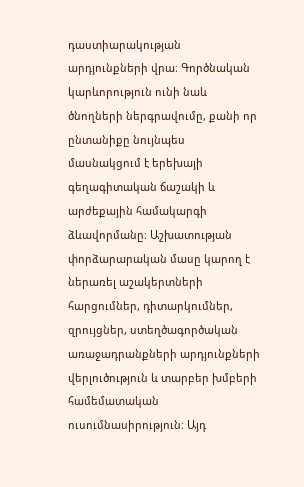դաստիարակության արդյունքների վրա։ Գործնական կարևորություն ունի նաև ծնողների ներգրավումը, քանի որ ընտանիքը նույնպես մասնակցում է երեխայի գեղագիտական ճաշակի և արժեքային համակարգի ձևավորմանը։ Աշխատության փորձարարական մասը կարող է ներառել աշակերտների հարցումներ, դիտարկումներ, զրույցներ, ստեղծագործական առաջադրանքների արդյունքների վերլուծություն և տարբեր խմբերի համեմատական ուսումնասիրություն։ Այդ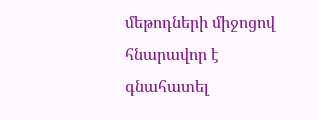մեթոդների միջոցով հնարավոր է գնահատել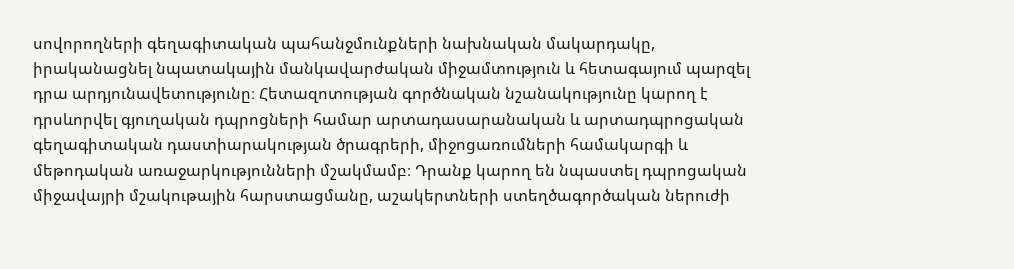սովորողների գեղագիտական պահանջմունքների նախնական մակարդակը, իրականացնել նպատակային մանկավարժական միջամտություն և հետագայում պարզել դրա արդյունավետությունը։ Հետազոտության գործնական նշանակությունը կարող է դրսևորվել գյուղական դպրոցների համար արտադասարանական և արտադպրոցական գեղագիտական դաստիարակության ծրագրերի, միջոցառումների համակարգի և մեթոդական առաջարկությունների մշակմամբ։ Դրանք կարող են նպաստել դպրոցական միջավայրի մշակութային հարստացմանը, աշակերտների ստեղծագործական ներուժի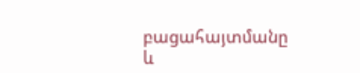բացահայտմանը և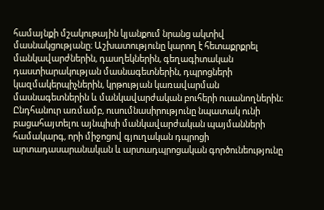համայնքի մշակութային կյանքում նրանց ակտիվ մասնակցությանը։ Աշխատությունը կարող է հետաքրքրել մանկավարժներին, դասղեկներին, գեղագիտական դաստիարակության մասնագետներին, դպրոցների կազմակերպիչներին, կրթության կառավարման մասնագետներին և մանկավարժական բուհերի ուսանողներին։ Ընդհանուր առմամբ, ուսումնասիրությունը նպատակ ունի բացահայտելու այնպիսի մանկավարժական պայմանների համակարգ, որի միջոցով գյուղական դպրոցի արտադասարանական և արտադպրոցական գործունեությունը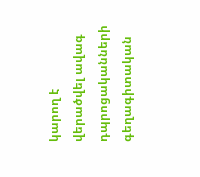կարող է վերածվել ավագ դպրոցականների գեղագիտական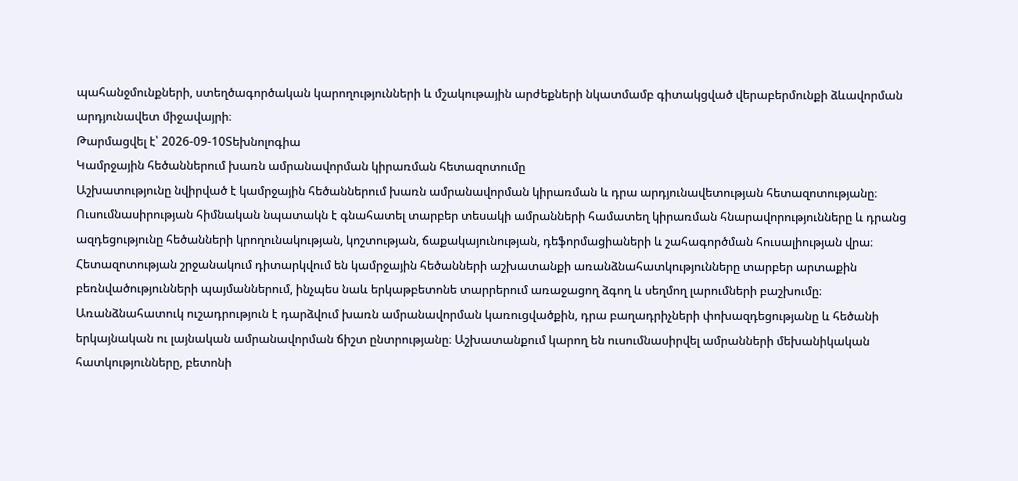պահանջմունքների, ստեղծագործական կարողությունների և մշակութային արժեքների նկատմամբ գիտակցված վերաբերմունքի ձևավորման արդյունավետ միջավայրի։
Թարմացվել է՝ 2026-09-10Տեխնոլոգիա
Կամրջային հեծաններում խառն ամրանավորման կիրառման հետազոտումը
Աշխատությունը նվիրված է կամրջային հեծաններում խառն ամրանավորման կիրառման և դրա արդյունավետության հետազոտությանը։ Ուսումնասիրության հիմնական նպատակն է գնահատել տարբեր տեսակի ամրանների համատեղ կիրառման հնարավորությունները և դրանց ազդեցությունը հեծանների կրողունակության, կոշտության, ճաքակայունության, դեֆորմացիաների և շահագործման հուսալիության վրա։ Հետազոտության շրջանակում դիտարկվում են կամրջային հեծանների աշխատանքի առանձնահատկությունները տարբեր արտաքին բեռնվածությունների պայմաններում, ինչպես նաև երկաթբետոնե տարրերում առաջացող ձգող և սեղմող լարումների բաշխումը։ Առանձնահատուկ ուշադրություն է դարձվում խառն ամրանավորման կառուցվածքին, դրա բաղադրիչների փոխազդեցությանը և հեծանի երկայնական ու լայնական ամրանավորման ճիշտ ընտրությանը։ Աշխատանքում կարող են ուսումնասիրվել ամրանների մեխանիկական հատկությունները, բետոնի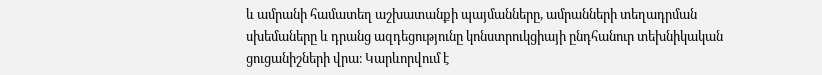և ամրանի համատեղ աշխատանքի պայմանները, ամրանների տեղադրման սխեմաները և դրանց ազդեցությունը կոնստրուկցիայի ընդհանուր տեխնիկական ցուցանիշների վրա։ Կարևորվում է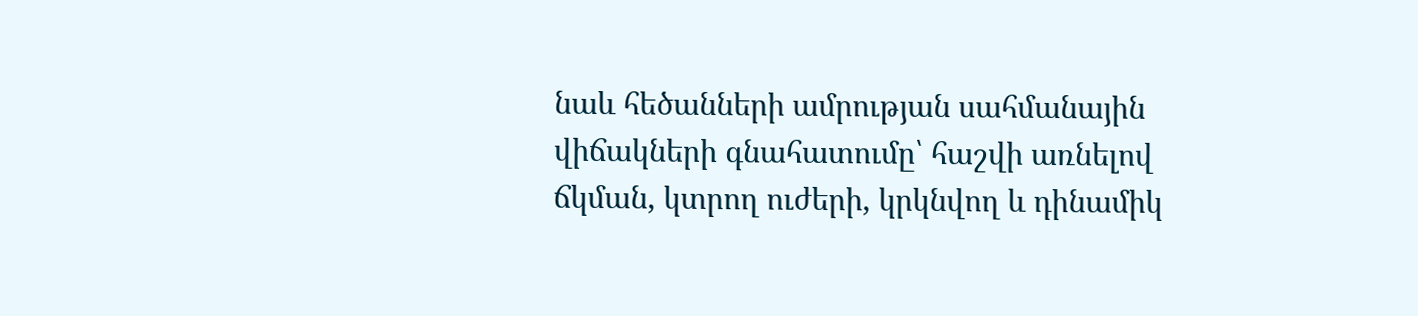նաև հեծանների ամրության սահմանային վիճակների գնահատումը՝ հաշվի առնելով ճկման, կտրող ուժերի, կրկնվող և դինամիկ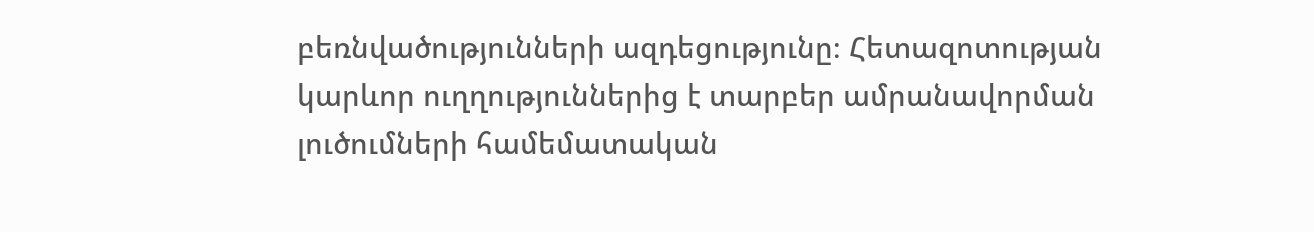բեռնվածությունների ազդեցությունը։ Հետազոտության կարևոր ուղղություններից է տարբեր ամրանավորման լուծումների համեմատական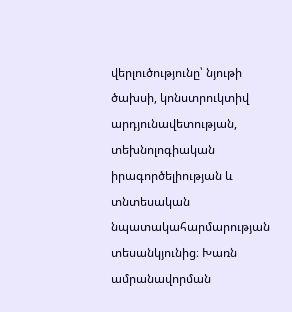վերլուծությունը՝ նյութի ծախսի, կոնստրուկտիվ արդյունավետության, տեխնոլոգիական իրագործելիության և տնտեսական նպատակահարմարության տեսանկյունից։ Խառն ամրանավորման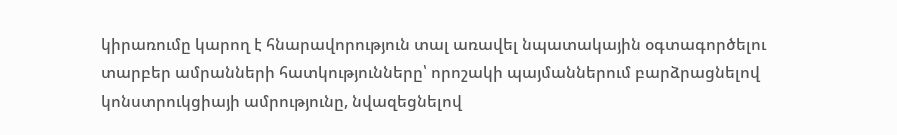կիրառումը կարող է հնարավորություն տալ առավել նպատակային օգտագործելու տարբեր ամրանների հատկությունները՝ որոշակի պայմաններում բարձրացնելով կոնստրուկցիայի ամրությունը, նվազեցնելով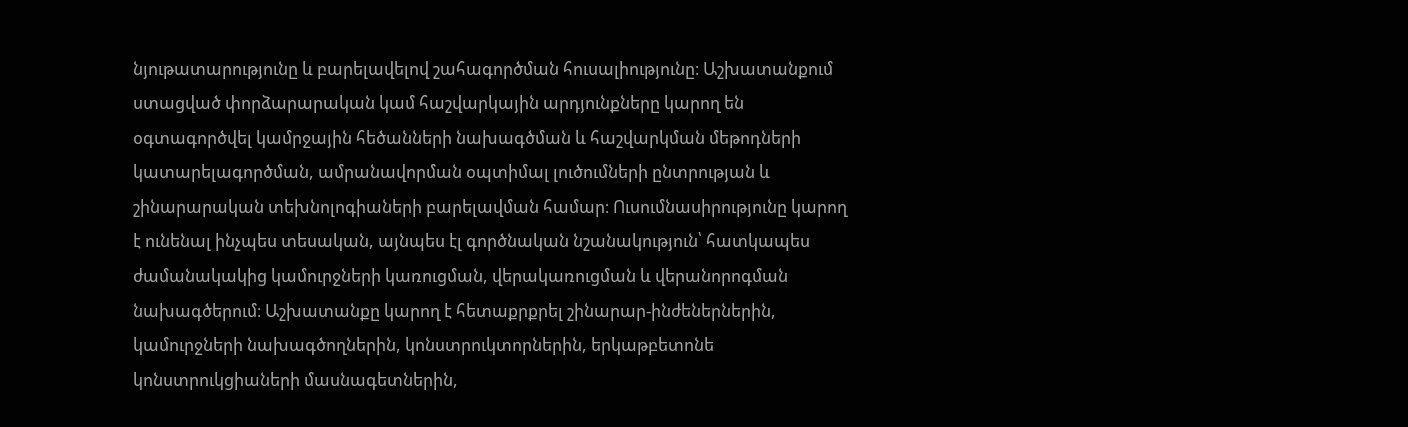նյութատարությունը և բարելավելով շահագործման հուսալիությունը։ Աշխատանքում ստացված փորձարարական կամ հաշվարկային արդյունքները կարող են օգտագործվել կամրջային հեծանների նախագծման և հաշվարկման մեթոդների կատարելագործման, ամրանավորման օպտիմալ լուծումների ընտրության և շինարարական տեխնոլոգիաների բարելավման համար։ Ուսումնասիրությունը կարող է ունենալ ինչպես տեսական, այնպես էլ գործնական նշանակություն՝ հատկապես ժամանակակից կամուրջների կառուցման, վերակառուցման և վերանորոգման նախագծերում։ Աշխատանքը կարող է հետաքրքրել շինարար-ինժեներներին, կամուրջների նախագծողներին, կոնստրուկտորներին, երկաթբետոնե կոնստրուկցիաների մասնագետներին,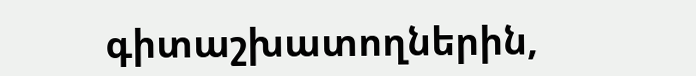գիտաշխատողներին,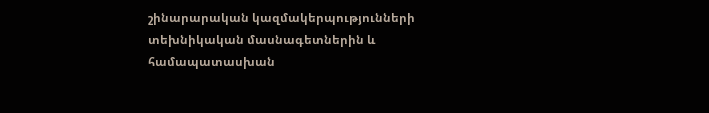շինարարական կազմակերպությունների տեխնիկական մասնագետներին և համապատասխան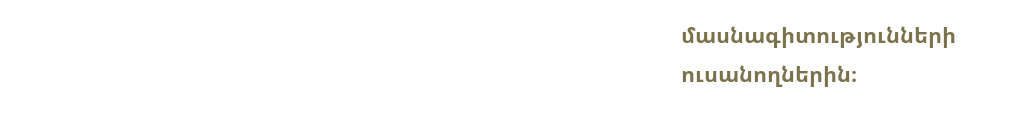մասնագիտությունների ուսանողներին։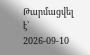Թարմացվել է՝ 2026-09-10